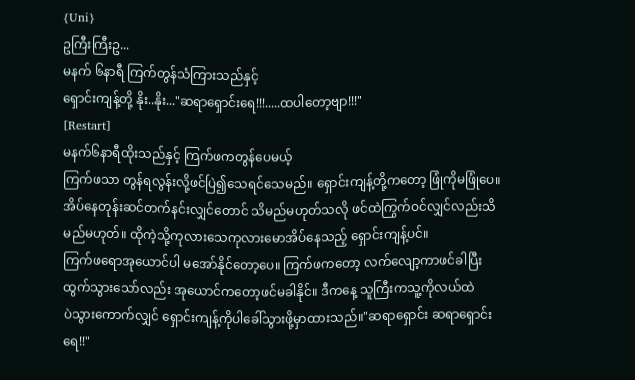{Uni}
ဥကြီးကြီးဥ...
မနက် ၆နာရီ ကြက်တွန်သံကြားသည်နှင့်
ရှောင်းကျန့်တို့ နိုး..နိုး..."ဆရာရှောင်းရေ!!!.....ထပါတော့ဗျာ!!!"
[Restart]
မနက်၆နာရီထိုးသည်နှင့် ကြက်ဖကတွန်ပေမယ့်
ကြက်ဖသာ တွန်ရလွန်းလို့ဖင်ပြဲ၍သေရင်သေမည်။ ရှောင်းကျန့်တို့ကတော့ ဖြုံကိုမဖြုံပေ။အိပ်နေတုန်းဆင်တက်နင်းလျှင်တောင် သိမည်မဟုတ်သလို ဖင်ထဲကြွက်ဝင်လျှင်လည်းသိမည်မဟုတ်။ ထိုကဲ့သို့ကုလားသေကုလားမောအိပ်နေသည့် ရှောင်းကျန့်ပင်။
ကြက်ဖရောအုယောင်ပါ မအော်နိုင်တော့ပေ။ ကြက်ဖကတော့ လက်လျော့ကာဖင်ခါပြီးထွက်သွားသော်လည်း အုယောင်ကတော့ဖင်မခါနိုင်။ ဒီကနေ့ သူကြီးကသူ့ကိုလယ်ထဲ
ပဲသွားကောက်လျှင် ရှောင်းကျန့်ကိုပါခေါ်သွားဖို့မှာထားသည်။"ဆရာရှောင်း ဆရာရှောင်းရေ!!"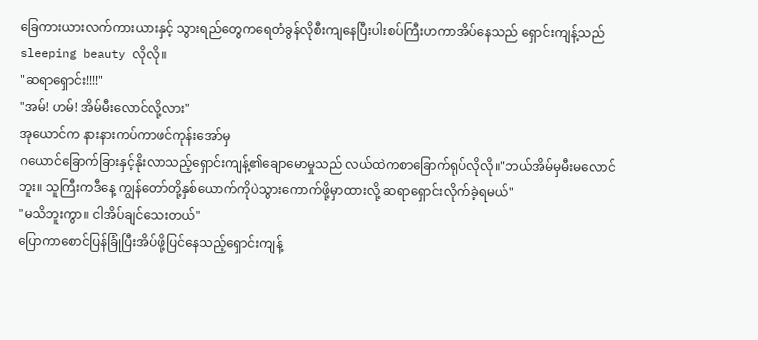ခြေကားယားလက်ကားယားနှင့် သွားရည်တွေကရေတံခွန်လိုစီးကျနေပြီးပါးစပ်ကြီးဟကာအိပ်နေသည် ရှောင်းကျန့်သည်sleeping beauty လိုလို။
"ဆရာရှောင်း!!!!"
"အမ်! ဟမ်! အိမ်မီးလောင်လို့လား"
အုယောင်က နားနားကပ်ကာဖင်ကုန်းအော်မှ
ဂယောင်ခြောက်ခြားနှင့်နိုးလာသည့်ရှောင်းကျန့်၏ချောမောမှုသည် လယ်ထဲကစာခြောက်ရုပ်လိုလို။"ဘယ်အိမ်မှမီးမလောင်ဘူး။ သူကြီးကဒီနေ့ ကျွန်တော်တို့နှစ်ယောက်ကိုပဲသွားကောက်ဖို့မှာထားလို့ ဆရာရှောင်းလိုက်ခဲ့ရမယ်"
"မသိဘူးကွာ။ ငါအိပ်ချင်သေးတယ်"
ပြောကာစောင်ပြန်ခြုံပြီးအိပ်ဖို့ပြင်နေသည့်ရှောင်းကျန့်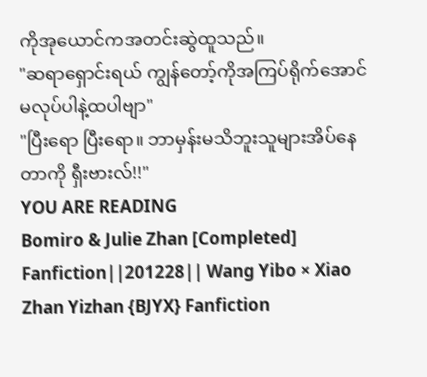ကိုအုယောင်ကအတင်းဆွဲထူသည်။
"ဆရာရှောင်းရယ် ကျွန်တော့်ကိုအကြပ်ရိုက်အောင်မလုပ်ပါနဲ့ထပါဗျာ"
"ပြီးရော ပြီးရော။ ဘာမှန်းမသိဘူးသူများအိပ်နေတာကို ရှီးဗားလ်!!"
YOU ARE READING
Bomiro & Julie Zhan [Completed]
Fanfiction||201228|| Wang Yibo × Xiao Zhan Yizhan {BJYX} Fanfiction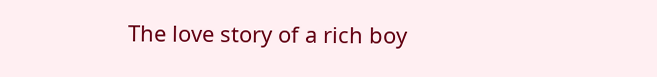The love story of a rich boy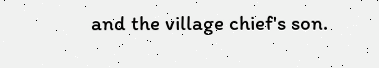and the village chief's son.